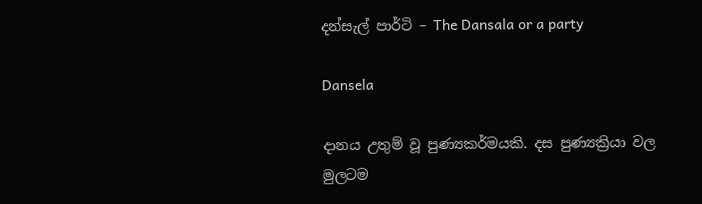දන්සැල් පාර්ටි – The Dansala or a party

Dansela

දානය උතුම් වූ පුණ්‍යකර්මයකි. දස පුණ්‍යක්‍රියා වල මුලටම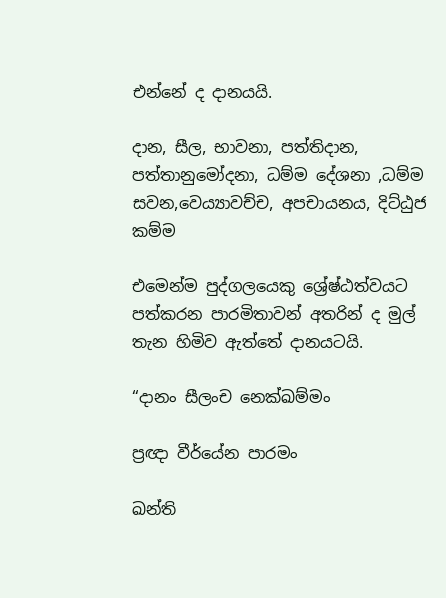එන්නේ ද දානයයි.

දාන, සීල, භාවනා, පත්තිදාන, පත්තානුමෝදනා, ධම්ම දේශනා ,ධම්ම සවන,වෙය්‍යාවච්ච, අපචායනය, දිට්ඨුජ කම්ම

එමෙන්ම පුද්ගලයෙකු ශ්‍රේෂ්ඨත්වයට පත්කරන පාරමිතාවන් අතරින් ද මුල් තැන හිමිව ඇත්තේ දානයටයි.

“දානං සීලංච නෙක්ඛම්මං

ප්‍රඥා වීර්යේන පාරමං

ඛන්ති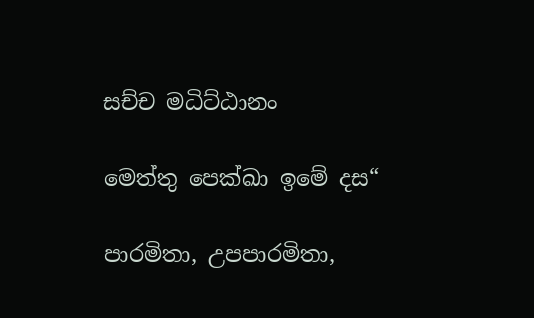සච්ච මධිට්ඨානං

මෙත්තු පෙක්ඛා ඉමේ දස“

පාරමිතා, උපපාරමිතා,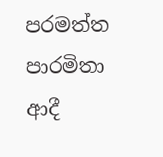පරමත්ත පාරමිතා ආදී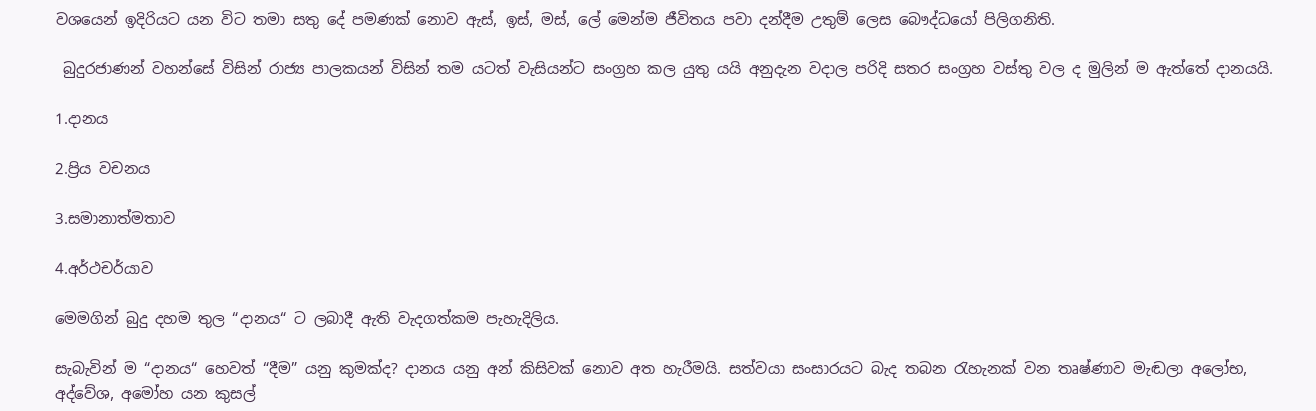වශයෙන් ඉදිරියට යන විට තමා සතු දේ පමණක් නොව ඇස්, ඉස්, මස්, ලේ මෙන්ම ජීවිතය පවා දන්දීම උතුම් ලෙස බෞද්ධයෝ පිලිගනිති.

 බුදුරජාණන් වහන්සේ විසින් රාජ්‍ය පාලකයන් විසින් තම යටත් වැසියන්ට සංග්‍රහ කල යුතු යයි අනුදැන වදාල පරිදි සතර සංග්‍රහ වස්තු වල ද මුලින් ම ඇත්තේ දානයයි.

1.දානය

2.ප්‍රිය වචනය

3.සමානාත්මතාව

4.අර්ථචර්යාව

මෙමගින් බුදු දහම තුල “දානය“ ට ලබාදී ඇති වැදගත්කම පැහැදිලිය.

සැබැවින් ම “දානය“ හෙවත් “දීම” යනු කුමක්ද? දානය යනු අන් කිසිවක් නොව අත හැරීමයි. සත්වයා සංසාරයට බැද තබන රැහැනක් වන තෘෂ්ණාව මැඬලා අලෝභ, අද්වේශ, අමෝහ යන කුසල්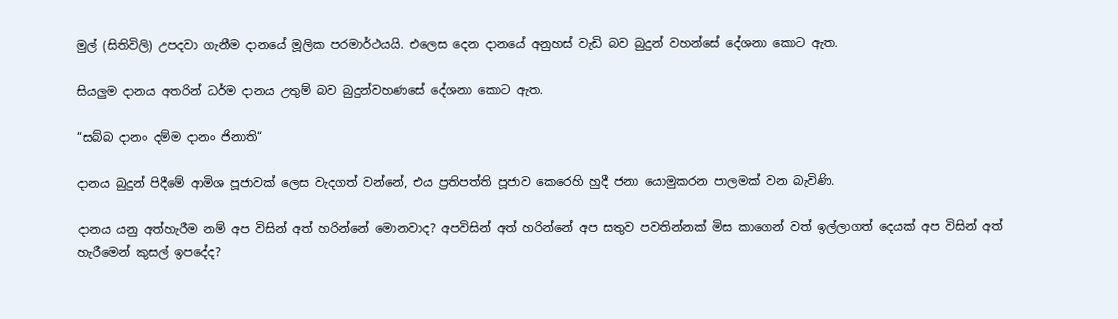මුල් (සිතිවිලි) උපදවා ගැනීම දානයේ මූලික පරමාර්ථයයි. එලෙස දෙන දානයේ අනුහස් වැඩි බව බුදුන් වහන්සේ දේශනා කොට ඇත.

සියලුම දානය අතරින් ධර්ම දානය උතුම් බව බුදුන්වහණසේ දේශනා කොට ඇත.

“සබ්බ දානං දම්ම දානං ජිනාති“

දානය බුදුන් පිදීමේ ආමිශ පූජාවක් ලෙස වැදගත් වන්නේ, එය ප්‍රතිපත්ති පූජාව කෙරෙහි හුදී ජනා යොමුකරන පාලමක් වන බැවිණි.

දානය යනු අත්හැරීම නම් අප විසින් අත් හරින්නේ මොනවාද? අපවිසින් අත් හරින්නේ අප සතුව පවතින්නක් මිස කාගෙන් වත් ඉල්ලාගත් දෙයක් අප විසින් අත් හැරීමෙන් කුසල් ඉපදේද?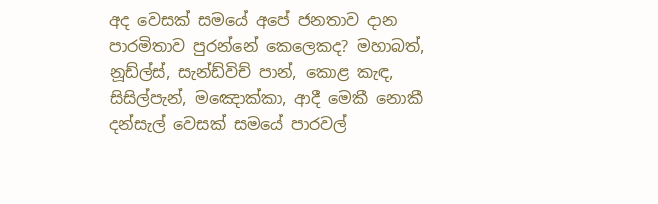අද වෙසක් සමයේ අපේ ජනතාව දාන පාරමිතාව පුරන්නේ කෙලෙකද? මහාබත්, නූඩ්ල්ස්, සැන්ඩ්විච් පාන්, කොළ කැඳ, සිසිල්පැන්, මඤොක්කා, ආදී මෙකී නොකී දන්සැල් වෙසක් සමයේ පාරවල්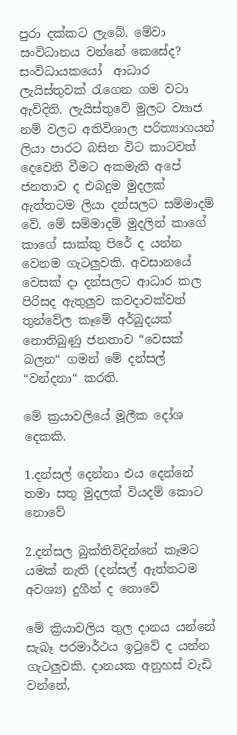පුරා දක්කට ලැබේ. මේවා සංවිධානය වන්නේ කෙසේද? සංවිධායකයෝ  ආධාර ලැයිස්තුවක් රැගෙන ගම වටා ඇවිදිති. ලැයිස්තුවේ මුලට ව්‍යාජ නම් වලට අතිවිශාල පරිත්‍යාගයන් ලියා පාරට බසින විට කාටවත් දෙවෙනි වීමට අකමැති අපේ ජනතාව ද එබදුම මුදලක් ඇත්තටම ලියා දන්සලට සම්මාදම් වේ. මේ සම්මාදම් මුදලින් කාගේ කාගේ සාක්කු පිරේ ද යන්න වෙනම ගැටලුවකි. අවසානයේ වෙසක් දා දන්සලට ආධාර කල පිරිසද ඇතුලුව කවදාවක්වත් තුන්වේල කෑමේ අර්බුදයක් නොතිබුණු ජනතාව “වෙසක් බලන“ ගමන් මේ දන්සල් “වන්දනා“ කරති.

මේ ක්‍රයාවලියේ මූලීක දෝශ දෙකකි.

1.දන්සල් දෙන්නා එය දෙන්නේ තමා සතු මුදලක් වියදම් කොට නොවේ

2.දන්සල බුක්තිවිදින්නේ කෑමට යමක් නැති (දන්සල් ඇත්තටම අවශ්‍ය) දුගීන් ද නොවේ

මේ ක්‍රියාවලිය තුල දානය යන්නේ සැබෑ පරමාර්ථය ඉටුවේ ද යන්න ගැටලුවකි. දානයක අනුහස් වැඩි වන්නේ,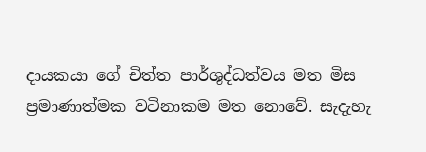දායකයා ගේ චිත්ත පාර්ශුද්ධත්වය මත මිස ප්‍රමාණාත්මක වටිනාකම මත නොවේ. සැදැහැ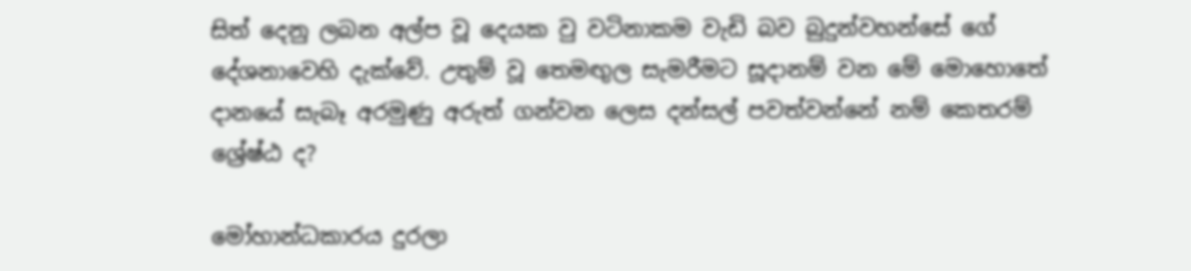සිත් දෙනු ලබන අල්ප වූ දෙයක වු වටිනාකම වැඩි බව බුදුන්වහන්සේ ගේ දේශනාවෙහි දැක්වේ. උතුම් වූ තෙමඟුල සැමරීමට සූදානම් වන මේ මොහොතේ දානයේ සැබෑ අරමුණු අරුත් ගන්වන ලෙස දන්සල් පවත්වන්නේ නම් කෙතරම් ශ්‍රේෂ්ඨ ද?

මෝහාන්ධකාරය දුරලා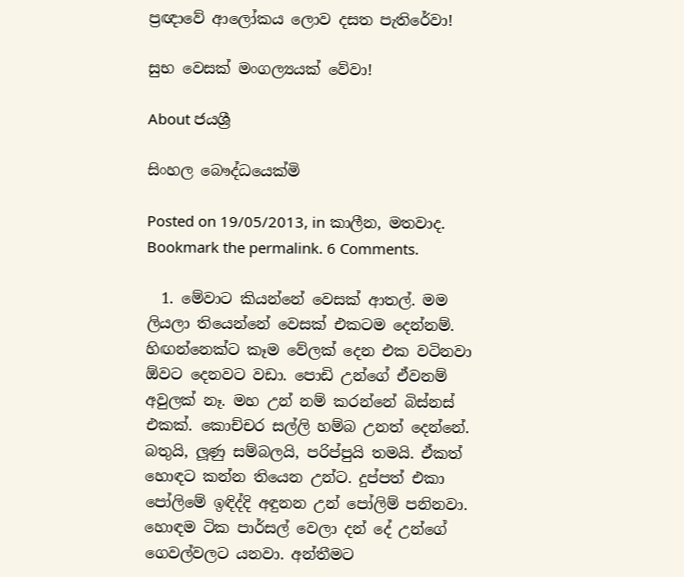ප්‍රඥාවේ ආලෝකය ලොව දසත පැතිරේවා!

සුභ වෙසක් මංගල්‍යයක් වේවා!

About ජයශ්‍රී

සිංහල බෞද්ධයෙක්මි

Posted on 19/05/2013, in කාලීන, මතවාද. Bookmark the permalink. 6 Comments.

  1. මේවාට කියන්නේ වෙසක් ආතල්. මම ලියලා තියෙන්නේ වෙසක් එකටම දෙන්නම්. හිඟන්නෙක්ට කෑම වේලක් දෙන එක වටිනවා ඕවට දෙනවට වඩා. පොඩි උන්ගේ ඒවනම් අවුලක් නෑ. මහ උන් නම් කරන්නේ බිස්නස් එකක්. කොච්චර සල්ලි හම්බ උනත් දෙන්නේ. බතුයි, ලූණු සම්බලයි, පරිප්පුයි තමයි. ඒකත් හොඳට කන්න තියෙන උන්ට. දුප්පත් එකා පෝලිමේ ඉඳිද්දි අඳුනන උන් පෝලිම් පනිනවා. හොඳම ටික පාර්සල් වෙලා දන් දේ උන්ගේ ගෙවල්වලට යනවා. අන්තීමට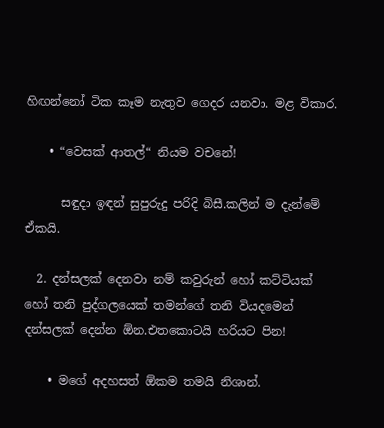හිඟන්නෝ ටික කෑම නැතුව ගෙදර යනවා. මළ විකාර.

    • “වෙසක් ආතල්“ නියම වචනේ!

      සඳුදා ඉඳන් සුපුරුදු පරිදි බිසී.කලින් ම දැන්මේ ඒකයි.

  2. දන්සලක් දෙනවා නම් කවුරුන් හෝ කට්ටියක් හෝ තනි පුද්ගලයෙක් තමන්ගේ තනි වියදමෙන් දන්සලක් දෙන්න ඕන.එතකොටයි හරියට පින!

    • මගේ අදහසත් ඕකම තමයි නිශාන්.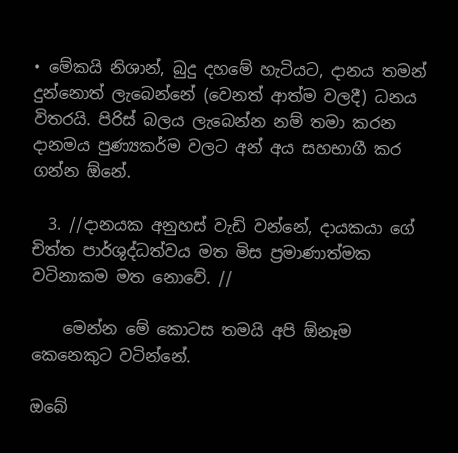• මේකයි නිශාන්, බුදු දහමේ හැටියට, දානය තමන් දුන්නොත් ලැබෙන්නේ (වෙනත් ආත්ම වලදී) ධනය විතරයි. පිරිස් බලය ලැබෙන්න නම් තමා කරන දානමය පුණ්‍යකර්ම වලට අන් අය සහභාගී කර ගන්න ඕනේ.

  3. //දානයක අනුහස් වැඩි වන්නේ, දායකයා ගේ චිත්ත පාර්ශුද්ධත්වය මත මිස ප්‍රමාණාත්මක වටිනාකම මත නොවේ. //

    මෙන්න මේ කොටස තමයි අපි ඕනෑම කෙනෙකුට වටින්නේ.

ඔබේ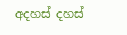අදහස් දහස්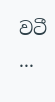වටී ...